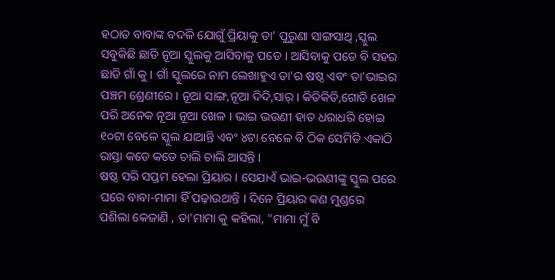ହଠାତ ବାବାଙ୍କ ବଦଳି ଯୋଗୁଁ ପ୍ରିୟାକୁ ତା' ପୁରୁଣା ସାଙ୍ଗସାଥି ,ସ୍କୁଲ ସବୁକିଛି ଛାଡି ନୂଆ ସ୍କୁଲକୁ ଆସିବାକୁ ପଡେ । ଆସିବାକୁ ପଡେ ବି ସହର ଛାଡି ଗାଁ କୁ । ଗାଁ ସ୍କୁଲରେ ନାମ ଲେଖାହୁଏ ତା'ର ଷଷ୍ଠ ଏବଂ ତା'ଭାଇର ପଞ୍ଚମ ଶ୍ରେଣୀରେ । ନୂଆ ସାଙ୍ଗ,ନୂଆ ଦିଦି,ସାର୍ । କିତିକିତି,ଗୋଡି ଖେଳ ପରି ଅନେକ ନୂଆ ନୂଆ ଖେଳ । ଭାଇ ଭଉଣୀ ହାତ ଧରାଧରି ହୋଇ ୧୦ଟା ବେଳେ ସ୍କୁଲ ଯାଆନ୍ତି ଏବଂ ୪ଟା ବେଳେ ବି ଠିକ ସେମିତି ଏକାଠି ରାସ୍ତା କଡେ କଡେ ଚାଲି ଚାଲି ଆସନ୍ତି ।
ଷଷ୍ଠ ସରି ସପ୍ତମ ହେଲା ପ୍ରିୟାର । ସେଯାଏଁ ଭାଇ-ଭଉଣୀଙ୍କୁ ସ୍କୁଲ ପରେ ଘରେ ବାବା-ମାମା ହିଁ ପଢ଼ାଉଥାନ୍ତି । ଦିନେ ପ୍ରିୟାର କଣ ମୁଣ୍ଡରେ ପଶିଲା କେଜାଣି , ତା'ମାମା କୁ କହିଲା, "ମାମା ମୁଁ ବି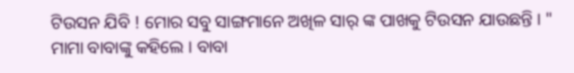ଟିଉସନ ଯିବି ! ମୋର ସବୁ ସାଙ୍ଗମାନେ ଅଖିଳ ସାର୍ ଙ୍କ ପାଖକୁ ଟିଉସନ ଯାଉଛନ୍ତି । "
ମାମା ବାବାଙ୍କୁ କହିଲେ । ବାବା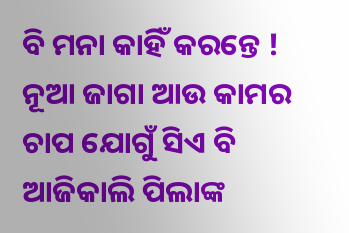ବି ମନା କାହିଁ କରନ୍ତେ ! ନୂଆ ଜାଗା ଆଉ କାମର ଚାପ ଯୋଗୁଁ ସିଏ ବି ଆଜିକାଲି ପିଲାଙ୍କ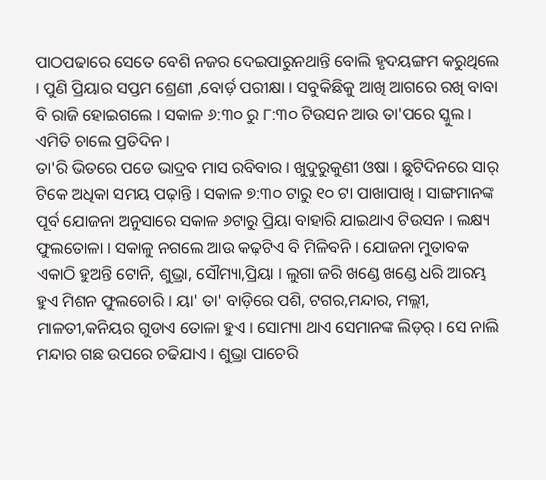ପାଠପଢାରେ ସେତେ ବେଶି ନଜର ଦେଇପାରୁନଥାନ୍ତି ବୋଲି ହୃଦୟଙ୍ଗମ କରୁଥିଲେ । ପୁଣି ପ୍ରିୟାର ସପ୍ତମ ଶ୍ରେଣୀ ,ବୋର୍ଡ଼ ପରୀକ୍ଷା । ସବୁକିଛିକୁ ଆଖି ଆଗରେ ରଖି ବାବା ବି ରାଜି ହୋଇଗଲେ । ସକାଳ ୬:୩୦ ରୁ ୮:୩୦ ଟିଉସନ ଆଉ ତା'ପରେ ସ୍କୁଲ । ଏମିତି ଚାଲେ ପ୍ରତିଦିନ ।
ତା'ରି ଭିତରେ ପଡେ ଭାଦ୍ରବ ମାସ ରବିବାର । ଖୁଦୁରୁକୁଣୀ ଓଷା । ଛୁଟିଦିନରେ ସାର୍ ଟିକେ ଅଧିକା ସମୟ ପଢ଼ାନ୍ତି । ସକାଳ ୭:୩୦ ଟାରୁ ୧୦ ଟା ପାଖାପାଖି । ସାଙ୍ଗମାନଙ୍କ ପୂର୍ବ ଯୋଜନା ଅନୁସାରେ ସକାଳ ୬ଟାରୁ ପ୍ରିୟା ବାହାରି ଯାଇଥାଏ ଟିଉସନ । ଲକ୍ଷ୍ୟ ଫୁଲତୋଳା । ସକାଳୁ ନଗଲେ ଆଉ କଢ଼ଟିଏ ବି ମିଳିବନି । ଯୋଜନା ମୁତାବକ ଏକାଠି ହୁଅନ୍ତି ଟୋନି, ଶୁଭ୍ରା, ସୌମ୍ୟା,ପ୍ରିୟା । ଲୁଗା ଜରି ଖଣ୍ଡେ ଖଣ୍ଡେ ଧରି ଆରମ୍ଭ ହୁଏ ମିଶନ ଫୁଲଚୋରି । ୟା' ତା' ବାଡ଼ିରେ ପଶି, ଟଗର,ମନ୍ଦାର, ମଲ୍ଲୀ, ମାଳତୀ,କନିୟର ଗୁଡାଏ ତୋଳା ହୁଏ । ସୋମ୍ୟା ଥାଏ ସେମାନଙ୍କ ଲିଡ଼ର୍ । ସେ ନାଲି ମନ୍ଦାର ଗଛ ଉପରେ ଚଢିଯାଏ । ଶୁଭ୍ରା ପାଚେରି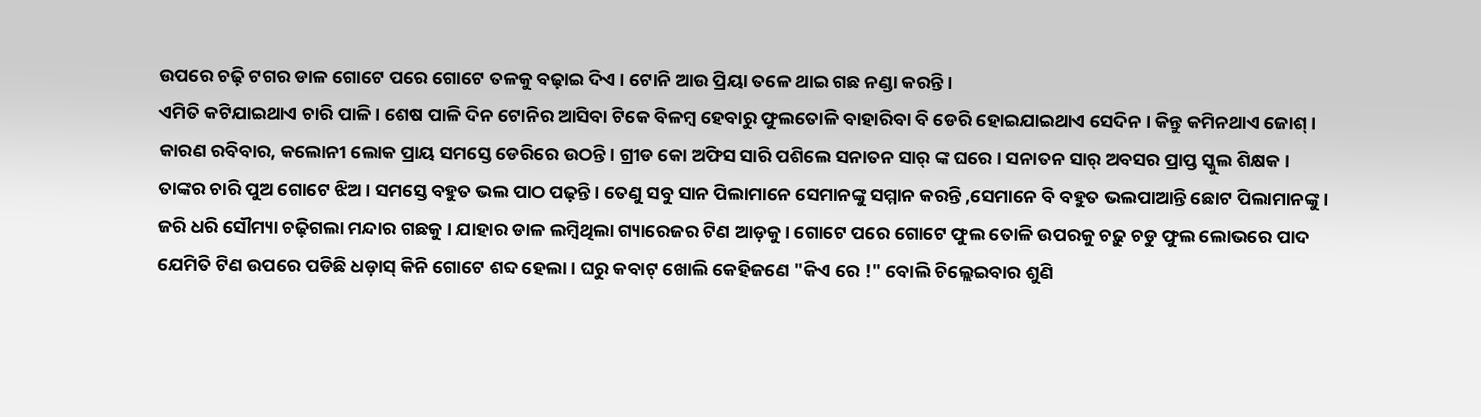ଉପରେ ଚଢ଼ି ଟଗର ଡାଳ ଗୋଟେ ପରେ ଗୋଟେ ତଳକୁ ବଢ଼ାଇ ଦିଏ । ଟୋନି ଆଉ ପ୍ରିୟା ତଳେ ଥାଇ ଗଛ ନଣ୍ଡା କରନ୍ତି ।
ଏମିତି କଟିଯାଇଥାଏ ଚାରି ପାଳି । ଶେଷ ପାଳି ଦିନ ଟୋନିର ଆସିବା ଟିକେ ବିଳମ୍ବ ହେବାରୁ ଫୁଲତୋଳି ବାହାରିବା ବି ଡେରି ହୋଇଯାଇଥାଏ ସେଦିନ । କିନ୍ତୁ କମିନଥାଏ ଜୋଶ୍ । କାରଣ ରବିବାର, କଲୋନୀ ଲୋକ ପ୍ରାୟ ସମସ୍ତେ ଡେରିରେ ଉଠନ୍ତି । ଗ୍ରୀଡ କୋ ଅଫିସ ସାରି ପଶିଲେ ସନାତନ ସାର୍ ଙ୍କ ଘରେ । ସନାତନ ସାର୍ ଅବସର ପ୍ରାପ୍ତ ସ୍କୁଲ ଶିକ୍ଷକ । ତାଙ୍କର ଚାରି ପୁଅ ଗୋଟେ ଝିଅ । ସମସ୍ତେ ବହୁତ ଭଲ ପାଠ ପଢ଼ନ୍ତି । ତେଣୁ ସବୁ ସାନ ପିଲାମାନେ ସେମାନଙ୍କୁ ସମ୍ମାନ କରନ୍ତି ,ସେମାନେ ବି ବହୁତ ଭଲପାଆନ୍ତି ଛୋଟ ପିଲାମାନଙ୍କୁ ।
ଜରି ଧରି ସୌମ୍ୟା ଚଢ଼ିଗଲା ମନ୍ଦାର ଗଛକୁ । ଯାହାର ଡାଳ ଲମ୍ବିଥିଲା ଗ୍ୟାରେଜର ଟିଣ ଆଡ଼କୁ । ଗୋଟେ ପରେ ଗୋଟେ ଫୁଲ ତୋଳି ଉପରକୁ ଚଢ଼ୁ ଚଡୁ ଫୁଲ ଲୋଭରେ ପାଦ ଯେମିତି ଟିଣ ଉପରେ ପଡିଛି ଧଡ଼ାସ୍ କିନି ଗୋଟେ ଶବ୍ଦ ହେଲା । ଘରୁ କବାଟ୍ ଖୋଲି କେହିଜଣେ "କିଏ ରେ !" ବୋଲି ଚିଲ୍ଲେଇବାର ଶୁଣି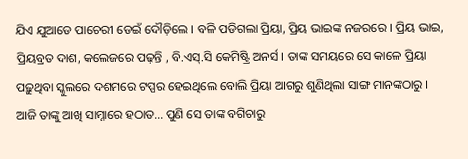ଯିଏ ଯୁଆଡେ ପାଚେରୀ ଡେଇଁ ଦୌଡ଼ିଲେ । ବଳି ପଡିଗଲା ପ୍ରିୟା, ପ୍ରିୟ ଭାଇଙ୍କ ନଜରରେ । ପ୍ରିୟ ଭାଇ, ପ୍ରିୟବ୍ରତ ଦାଶ, କଲେଜରେ ପଢ଼ନ୍ତି , ବି.ଏସ୍.ସି କେମିଷ୍ଟ୍ରି ଅନର୍ସ । ତାଙ୍କ ସମୟରେ ସେ କାଳେ ପ୍ରିୟା ପଢ଼ୁଥିବା ସ୍କୁଲରେ ଦଶମରେ ଟପ୍ପର ହେଇଥିଲେ ବୋଲି ପ୍ରିୟା ଆଗରୁ ଶୁଣିଥିଲା ସାଙ୍ଗ ମାନଙ୍କଠାରୁ । ଆଜି ତାଙ୍କୁ ଆଖି ସାମ୍ନାରେ ହଠାତ... ପୁଣି ସେ ତାଙ୍କ ବଗିଚାରୁ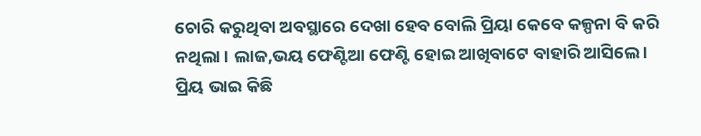ଚୋରି କରୁଥିବା ଅବସ୍ଥାରେ ଦେଖା ହେବ ବୋଲି ପ୍ରିୟା କେବେ କଳ୍ପନା ବି କରି ନଥିଲା । ଲାଜ,ଭୟ ଫେଣ୍ଟିଆ ଫେଣ୍ଟି ହୋଇ ଆଖିବାଟେ ବାହାରି ଆସିଲେ । ପ୍ରିୟ ଭାଇ କିଛି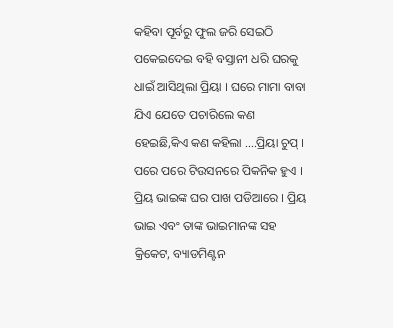କହିବା ପୂର୍ବରୁ ଫୁଲ ଜରି ସେଇଠି ପକେଇଦେଇ ବହି ବସ୍ତାନୀ ଧରି ଘରକୁ ଧାଇଁ ଆସିଥିଲା ପ୍ରିୟା । ଘରେ ମାମା ବାବା ଯିଏ ଯେତେ ପଚାରିଲେ କଣ ହେଇଛି,କିଏ କଣ କହିଲା ....ପ୍ରିୟା ଚୁପ୍ ।
ପରେ ପରେ ଟିଉସନରେ ପିକନିକ ହୁଏ । ପ୍ରିୟ ଭାଇଙ୍କ ଘର ପାଖ ପଡିଆରେ । ପ୍ରିୟ ଭାଇ ଏବଂ ତାଙ୍କ ଭାଇମାନଙ୍କ ସହ କ୍ରିକେଟ, ବ୍ୟାଡମିଣ୍ଟନ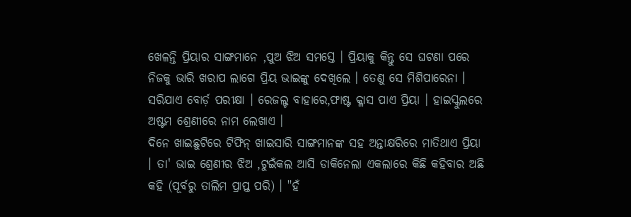ଖେଳନ୍ତି ପ୍ରିୟାର ସାଙ୍ଗମାନେ ,ପୁଅ ଝିଅ ସମସ୍ତେ । ପ୍ରିୟାକୁ କିନ୍ତୁ ସେ ଘଟଣା ପରେ ନିଜକୁ ଭାରି ଖରାପ ଲାଗେ ପ୍ରିୟ ଭାଇଙ୍କୁ ଦେଖିଲେ । ତେଣୁ ସେ ମିଶିପାରେନା । ସରିଯାଏ ବୋର୍ଡ଼ ପରୀକ୍ଷା । ରେଜଲ୍ଟ ବାହାରେ,ଫାଷ୍ଟ କ୍ଳାସ ପାଏ ପ୍ରିୟା । ହାଇସ୍କୁଲରେ ଅଷ୍ଟମ ଶ୍ରେଣୀରେ ନାମ ଲେଖାଏ ।
ଦିନେ ଖାଇଛୁଟିରେ ଟିଫିନ୍ ଖାଇସାରି ସାଙ୍ଗମାନଙ୍କ ସହ ଅନ୍ତାକ୍ଷରିରେ ମାତିଥାଏ ପ୍ରିୟା । ତା' ଭାଇ ଶ୍ରେଣୀର ଝିଅ ,ଟୁଇଁକଲ ଆସି ଡାକିନେଲା ଏକଲାରେ କିଛି କହିବାର ଅଛି କହି (ପୂର୍ବରୁ ତାଲିମ ପ୍ରାପ୍ତ ପରି) । "ହଁ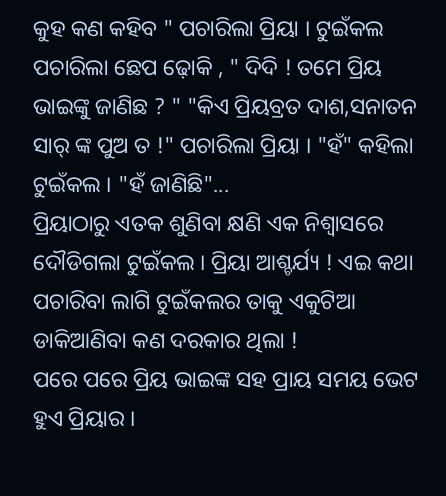କୁହ କଣ କହିବ " ପଚାରିଲା ପ୍ରିୟା । ଟୁଇଁକଲ ପଚାରିଲା ଛେପ ଢ଼ୋକି , " ଦିଦି ! ତମେ ପ୍ରିୟ ଭାଇଙ୍କୁ ଜାଣିଛ ? " "କିଏ ପ୍ରିୟବ୍ରତ ଦାଶ,ସନାତନ ସାର୍ ଙ୍କ ପୁଅ ତ !" ପଚାରିଲା ପ୍ରିୟା । "ହଁ" କହିଲା ଟୁଇଁକଲ । "ହଁ ଜାଣିଛି"...
ପ୍ରିୟାଠାରୁ ଏତକ ଶୁଣିବା କ୍ଷଣି ଏକ ନିଶ୍ୱାସରେ ଦୌଡିଗଲା ଟୁଇଁକଲ । ପ୍ରିୟା ଆଶ୍ଚର୍ଯ୍ୟ ! ଏଇ କଥା ପଚାରିବା ଲାଗି ଟୁଇଁକଲର ତାକୁ ଏକୁଟିଆ ଡାକିଆଣିବା କଣ ଦରକାର ଥିଲା !
ପରେ ପରେ ପ୍ରିୟ ଭାଇଙ୍କ ସହ ପ୍ରାୟ ସମୟ ଭେଟ ହୁଏ ପ୍ରିୟାର ।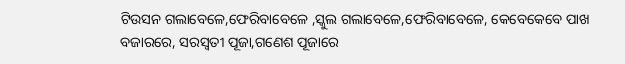ଟିଉସନ ଗଲାବେଳେ,ଫେରିବାବେଳେ ,ସ୍କୁଲ ଗଲାବେଳେ,ଫେରିବାବେଳେ, କେବେକେବେ ପାଖ ବଜାରରେ, ସରସ୍ୱତୀ ପୂଜା,ଗଣେଶ ପୂଜାରେ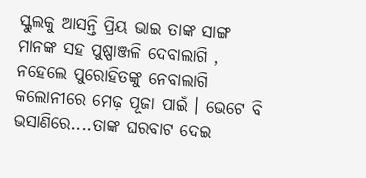ସ୍କୁଲକୁ ଆସନ୍ତି ପ୍ରିୟ ଭାଇ ତାଙ୍କ ସାଙ୍ଗ ମାନଙ୍କ ସହ ପୁଷ୍ପାଞ୍ଜଳି ଦେବାଲାଗି , ନହେଲେ ପୁରୋହିତଙ୍କୁ ନେବାଲାଗି କଲୋନୀରେ ମେଢ଼ ପୂଜା ପାଇଁ । ଭେଟେ ବି ଭସାଣିରେ....ତାଙ୍କ ଘରବାଟ ଦେଇ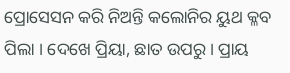ପ୍ରୋସେସନ କରି ନିଅନ୍ତି କଲୋନିର ୟୁଥ କ୍ଳବ ପିଲା । ଦେଖେ ପ୍ରିୟା, ଛାତ ଉପରୁ । ପ୍ରାୟ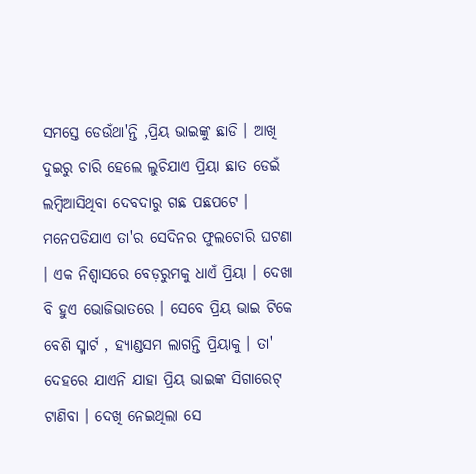ସମସ୍ତେ ଡେଉଁଥା'ନ୍ତି ,ପ୍ରିୟ ଭାଇଙ୍କୁ ଛାଡି । ଆଖି ଦୁଇରୁ ଚାରି ହେଲେ ଲୁଚିଯାଏ ପ୍ରିୟା ଛାତ ଡେଇଁ ଲମ୍ବିଆସିଥିବା ଦେବଦାରୁ ଗଛ ପଛପଟେ । ମନେପଡିଯାଏ ତା'ର ସେଦିନର ଫୁଲଚୋରି ଘଟଣା । ଏକ ନିଶ୍ୱାସରେ ବେଡ଼ରୁମକୁ ଧାଏଁ ପ୍ରିୟା । ଦେଖା ବି ହୁଏ ଭୋଜିଭାତରେ । ସେବେ ପ୍ରିୟ ଭାଇ ଟିକେ ବେଶି ସ୍ମାର୍ଟ , ହ୍ୟାଣ୍ଡସମ ଲାଗନ୍ତି ପ୍ରିୟାକୁ । ତା' ଦେହରେ ଯାଏନି ଯାହା ପ୍ରିୟ ଭାଇଙ୍କ ସିଗାରେଟ୍ ଟାଣିବା । ଦେଖି ନେଇଥିଲା ସେ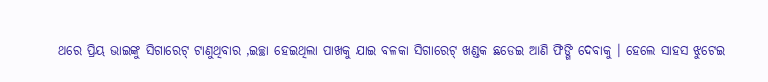ଥରେ ପ୍ରିୟ ଭାଇଙ୍କୁ ସିଗାରେଟ୍ ଟାଣୁଥିବାର ,ଇଚ୍ଛା ହେଇଥିଲା ପାଖକୁ ଯାଇ ବଳକା ସିଗାରେଟ୍ ଖଣ୍ଡକ ଛଡେଇ ଆଣି ଫିଙ୍ଗି ଦେବାକୁ । ହେଲେ ସାହସ ଝୁଟେଇ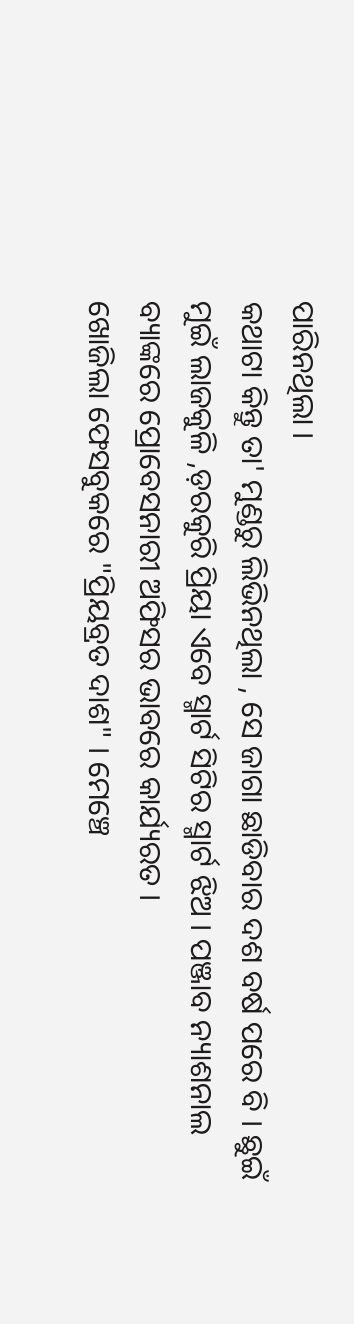ପାରିନଥିଲା ।
କଥାଟା କିନ୍ତୁ ତା' ମୁଣ୍ଡରୁ ଲିଭିନଥିଲା , ସେ ଜାଗା ଛାଡିବାର ଦଶ ବର୍ଷ ପରେ ବି । ଛୁଇଁ ମୁଇଁ ଲାଜକୁଳି ,ଡ଼ରକୁରି ପ୍ରିୟା ଏବେ ସ୍ମାର୍ଟ ସିଟିର ସ୍ମାର୍ଟ ଝିଅ । ପଞ୍ଜାବ ନ୍ୟାଶନାଲ ବ୍ୟାଙ୍କରେ ପ୍ରୋବେସନାରୀ ଅଫିସର ଭାବରେ କାର୍ଯ୍ୟରତ ।
ଖୋଜିଲା ଫେସବୁକରେ "ପ୍ରିୟବ୍ରତ ଦାଶ" । ମେଞ୍ଚେ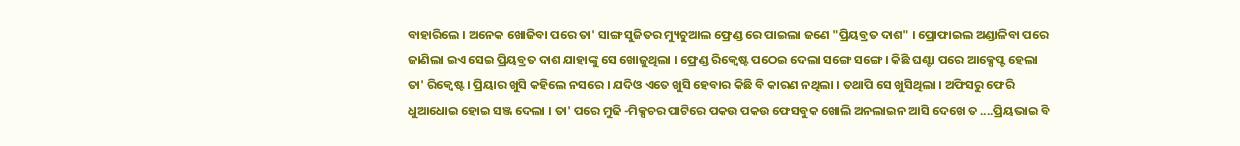ବାହାରିଲେ । ଅନେକ ଖୋଜିବା ପରେ ତା' ସାଙ୍ଗ ସୁଜିତର ମ୍ୟୁଚୁଆଲ ଫ୍ରେଣ୍ଡ ରେ ପାଇଲା ଜଣେ "ପ୍ରିୟବ୍ରତ ଦାଶ" । ପ୍ରୋଫାଇଲ ଅଣ୍ଡାଳିବା ପରେ ଜାଣିଲା ଇଏ ସେଇ ପ୍ରିୟବ୍ରତ ଦାଶ ଯାହାଙ୍କୁ ସେ ଖୋଜୁଥିଲା । ଫ୍ରେଣ୍ଡ ରିକ୍ୱେଷ୍ଟ ପଠେଇ ଦେଲା ସଙ୍ଗେ ସଙ୍ଗେ । କିଛି ଘଣ୍ଟା ପରେ ଆକ୍ସେପ୍ଟ ହେଲା ତା' ରିକ୍ୱେଷ୍ଟ । ପ୍ରିୟାର ଖୁସି କହିଲେ ନସରେ । ଯଦିଓ ଏତେ ଖୁସି ହେବାର କିଛି ବି କାରଣ ନଥିଲା । ତଥାପି ସେ ଖୁସିଥିଲା । ଅଫିସରୁ ଫେରି ଧୁଆଧୋଇ ହୋଇ ସଞ୍ଜ ଦେଲା । ତା' ପରେ ମୁଢି -ମିକ୍ସଚର ପାଟିରେ ପକଉ ପକଉ ଫେସବୁକ ଖୋଲି ଅନଲାଇନ ଆସି ଦେଖେ ତ ....ପ୍ରିୟଭାଇ ବି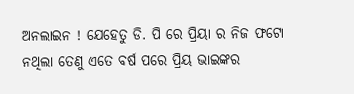ଅନଲାଇନ ! ଯେହେତୁ ଡି. ପି ରେ ପ୍ରିୟା ର ନିଜ ଫଟୋ ନଥିଲା ତେଣୁ ଏତେ ବର୍ଷ ପରେ ପ୍ରିୟ ଭାଇଙ୍କର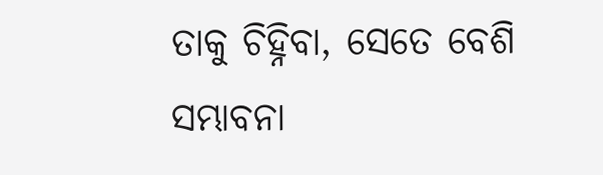ତାକୁ ଚିହ୍ନିବା, ସେତେ ବେଶି ସମ୍ଭାବନା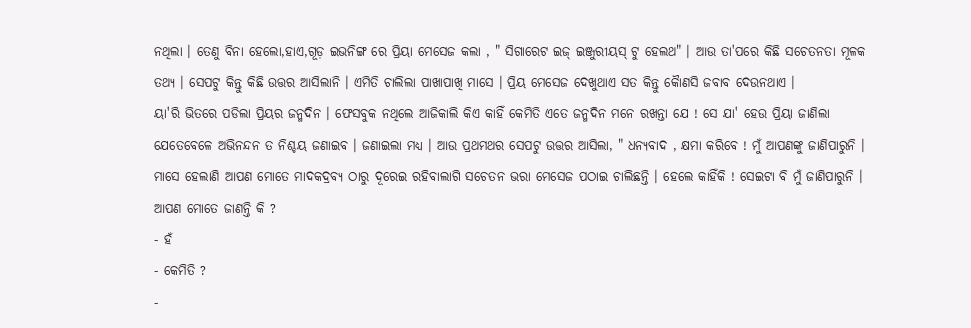ନଥିଲା । ତେଣୁ ବିନା ହେଲୋ,ହାଏ,ଗୂଡ଼ ଇଭନିଙ୍ଗ ରେ ପ୍ରିୟା ମେସେଜ କଲା , " ସିଗାରେଟ ଇଜ୍ ଇଞ୍ଜୁରୀୟସ୍ ଟୁ ହେଲଥ" । ଆଉ ତା'ପରେ କିଛି ସଚେତନତା ମୂଳକ ତଥ୍ୟ । ସେପଟୁ କିନ୍ତୁ କିଛି ଉତ୍ତର ଆସିଲାନି । ଏମିତି ଚାଲିଲା ପାଖାପାଖି ମାସେ । ପ୍ରିୟ ମେସେଜ ଦେଖୁଥାଏ ସତ କିନ୍ତୁ କୋୖଣସି ଜବାବ ଦେଉନଥାଏ ।
ୟା'ରି ଭିତରେ ପଡିଲା ପ୍ରିୟର ଜନ୍ମଦିନ । ଫେସବୁକ ନଥିଲେ ଆଜିକାଲି କିଏ କାହିଁ କେମିତି ଏତେ ଜନ୍ମଦିନ ମନେ ରଖନ୍ତା ଯେ ! ସେ ଯା' ହେଉ ପ୍ରିୟା ଜାଣିଲା ଯେତେବେଳେ ଅଭିନନ୍ଦନ ତ ନିଶ୍ଚୟ ଜଣାଇବ । ଜଣାଇଲା ମଧ୍ୟ । ଆଉ ପ୍ରଥମଥର ସେପଟୁ ଉତ୍ତର ଆସିଲା, " ଧନ୍ୟବାଦ , କ୍ଷମା କରିବେ ! ମୁଁ ଆପଣଙ୍କୁ ଜାଣିପାରୁନି । ମାସେ ହେଲାଣି ଆପଣ ମୋତେ ମାଦକଦ୍ରବ୍ୟ ଠାରୁ ଦୂରେଇ ରହିବାଲାଗି ସଚେତନ ଭରା ମେସେଜ ପଠାଇ ଚାଲିଛନ୍ତି । ହେଲେ କାହିଁକି ! ସେଇଟା ବି ମୁଁ ଜାଣିପାରୁନି । ଆପଣ ମୋତେ ଜାଣନ୍ତି କି ?
- ହଁ
- କେମିତି ?
-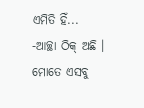ଏମିତି ହିଁ...
-ଆଚ୍ଛା ଠିକ୍ ଅଛି । ମୋତେ ଏସବୁ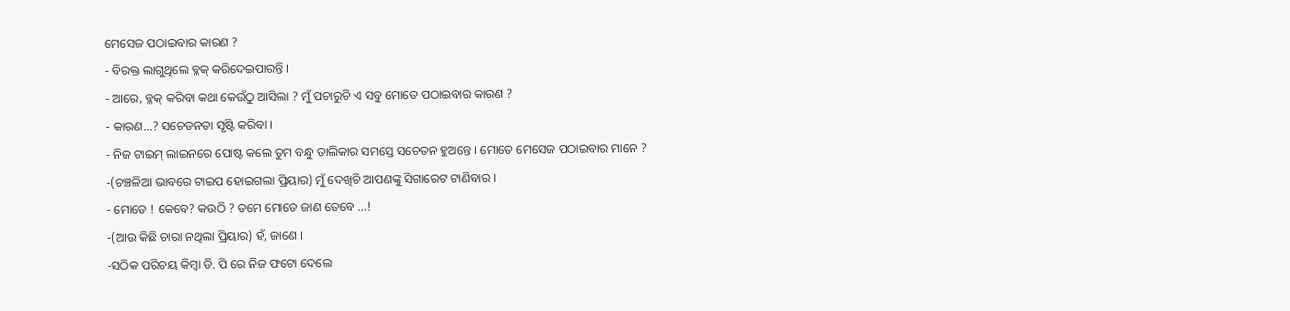ମେସେଜ ପଠାଇବାର କାରଣ ?
- ବିରକ୍ତ ଲାଗୁଥିଲେ ବ୍ଳକ୍ କରିଦେଇପାରନ୍ତି ।
- ଆରେ, ବ୍ଳକ୍ କରିବା କଥା କେଉଁଠୁ ଆସିଲା ? ମୁଁ ପଚାରୁଚି ଏ ସବୁ ମୋତେ ପଠାଇବାର କାରଣ ?
- କାରଣ...? ସଚେତନତା ସୃଷ୍ଟି କରିବା ।
- ନିଜ ଟାଇମ୍ ଲାଇନରେ ପୋଷ୍ଟ କଲେ ତୁମ ବନ୍ଧୁ ତାଲିକାର ସମସ୍ତେ ସଚେତନ ହୁଅନ୍ତେ । ମୋତେ ମେସେଜ ପଠାଇବାର ମାନେ ?
-(ଚଞ୍ଚଳିଆ ଭାବରେ ଟାଇପ ହୋଇଗଲା ପ୍ରିୟାର) ମୁଁ ଦେଖିଚି ଆପଣଙ୍କୁ ସିଗାରେଟ ଟାଣିବାର ।
- ମୋତେ ! କେବେ? କଉଠି ? ତମେ ମୋତେ ଜାଣ ତେବେ ...!
-(ଆଉ କିଛି ଚାରା ନଥିଲା ପ୍ରିୟାର) ହଁ, ଜାଣେ ।
-ସଠିକ ପରିଚୟ କିମ୍ବା ଡି. ପି ରେ ନିଜ ଫଟୋ ଦେଲେ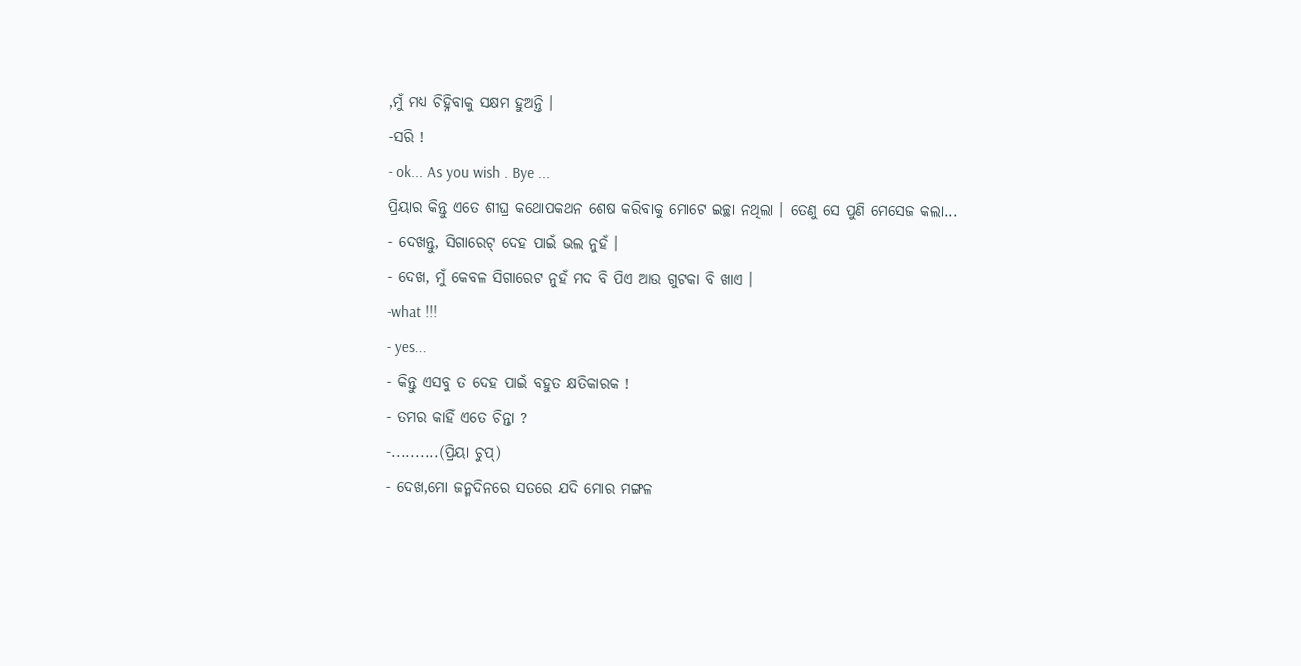,ମୁଁ ମଧ୍ୟ ଚିହ୍ନିବାକୁ ସକ୍ଷମ ହୁଅନ୍ତି ।
-ସରି !
- ok... As you wish . Bye ...
ପ୍ରିୟାର କିନ୍ତୁ ଏତେ ଶୀଘ୍ର କଥୋପକଥନ ଶେଷ କରିବାକୁ ମୋଟେ ଇଚ୍ଛା ନଥିଲା । ତେଣୁ ସେ ପୁଣି ମେସେଜ କଲା...
- ଦେଖନ୍ତୁ, ସିଗାରେଟ୍ ଦେହ ପାଇଁ ଭଲ ନୁହଁ ।
- ଦେଖ, ମୁଁ କେବଳ ସିଗାରେଟ ନୁହଁ ମଦ ବି ପିଏ ଆଉ ଗୁଟକା ବି ଖାଏ ।
-what !!!
- yes...
- କିନ୍ତୁ ଏସବୁ ତ ଦେହ ପାଇଁ ବହୁତ କ୍ଷତିକାରକ !
- ତମର କାହିଁ ଏତେ ଚିନ୍ତା ?
-..........(ପ୍ରିୟା ଚୁପ୍)
- ଦେଖ,ମୋ ଜନ୍ମଦିନରେ ସତରେ ଯଦି ମୋର ମଙ୍ଗଳ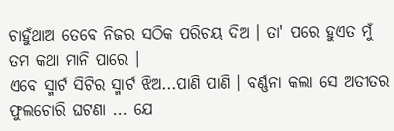ଚାହୁଁଥାଅ ତେବେ ନିଜର ସଠିକ ପରିଚୟ ଦିଅ । ତା' ପରେ ହୁଏତ ମୁଁ ତମ କଥା ମାନି ପାରେ ।
ଏବେ ସ୍ମାର୍ଟ ସିଟିର ସ୍ମାର୍ଟ ଝିଅ...ପାଣି ପାଣି । ବର୍ଣ୍ଣନା କଲା ସେ ଅତୀତର ଫୁଲଚୋରି ଘଟଣା ... ଯେ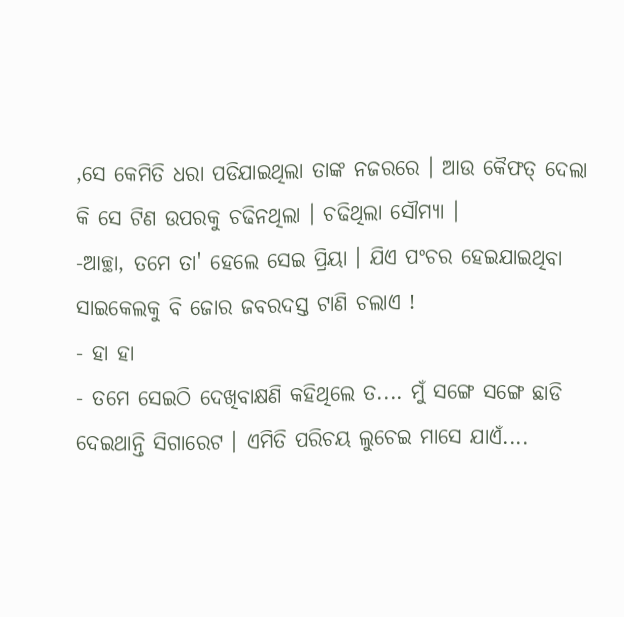,ସେ କେମିତି ଧରା ପଡିଯାଇଥିଲା ତାଙ୍କ ନଜରରେ । ଆଉ କୈଫତ୍ ଦେଲା କି ସେ ଟିଣ ଉପରକୁ ଚଢିନଥିଲା । ଚଢିଥିଲା ସୌମ୍ୟା ।
-ଆଚ୍ଛା, ତମେ ତା' ହେଲେ ସେଇ ପ୍ରିୟା । ଯିଏ ପଂଚର ହେଇଯାଇଥିବା ସାଇକେଲକୁ ବି ଜୋର ଜବରଦସ୍ତ ଟାଣି ଚଲାଏ !
- ହା ହା
- ତମେ ସେଇଠି ଦେଖିବାକ୍ଷଣି କହିଥିଲେ ତ.... ମୁଁ ସଙ୍ଗେ ସଙ୍ଗେ ଛାଡି ଦେଇଥାନ୍ତି ସିଗାରେଟ । ଏମିତି ପରିଚୟ ଲୁଚେଇ ମାସେ ଯାଏଁ....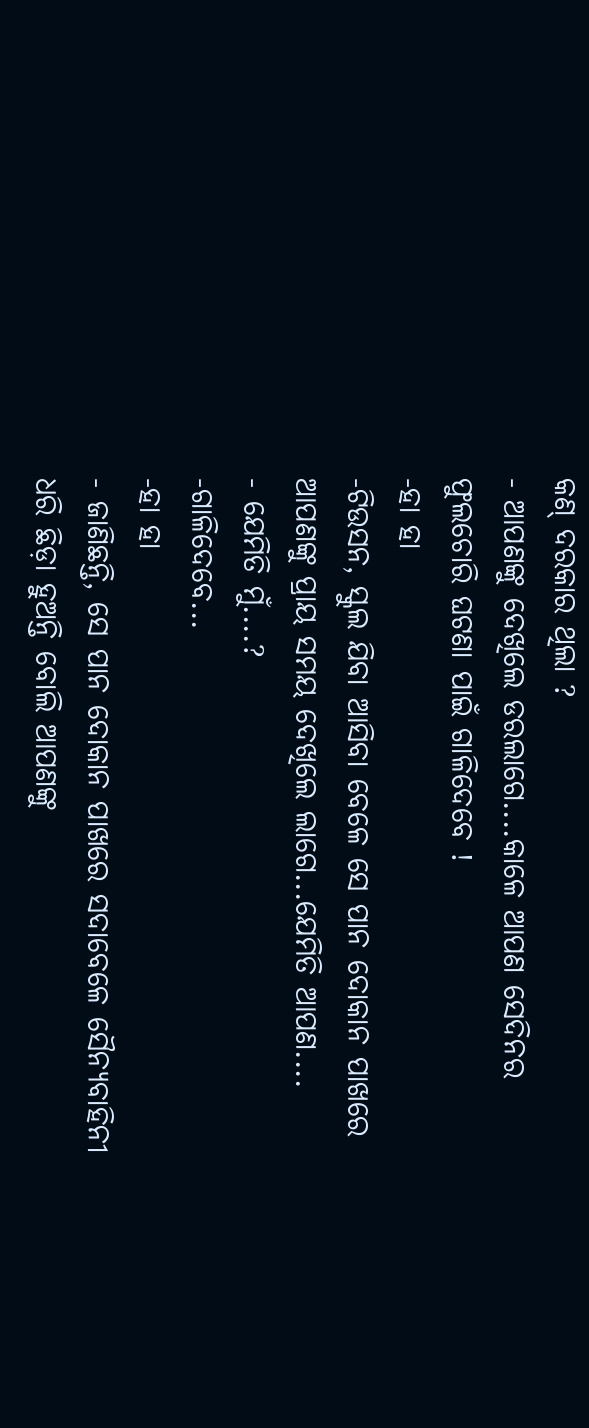କଣ୍ ଦରକାର ଥିଲା ?
- ଆପଣଙ୍କୁ ଦେଖିଲେ ଡରଲାଗେ....କାଳେ ଆପଣ ସେଦିନର ଫୁଲଚୋରି ଘଟଣା ପାଇଁ ଗାଳିଦେବେ !
-ହା ହା
-ଟିଉସନ, ସ୍କୁଲ ଯିବା ଆସିବା ବେଳେ ସେ ପାନ ଦୋକାନ ପାଖରେ ଆପଣଙ୍କୁ ପ୍ରାୟ ସମୟ ଦେଖିଲେ ଲାଗେ...ଯେମିତି ଆପଣ....
- ଯେମିତି ମୁଁ....?
-ଗାଳିଦେବେ...
-ହା ହା
- ଜାଣିଛନ୍ତି, ସେ ପାନ ଦୋକାନ ପାଖରେ ସଦାବେଳେ ସୈନ୍ୟବାହିନୀ ଧରି ଛିଡ଼ା ହୁଅନ୍ତି ବୋଲି ଆପଣଙ୍କୁ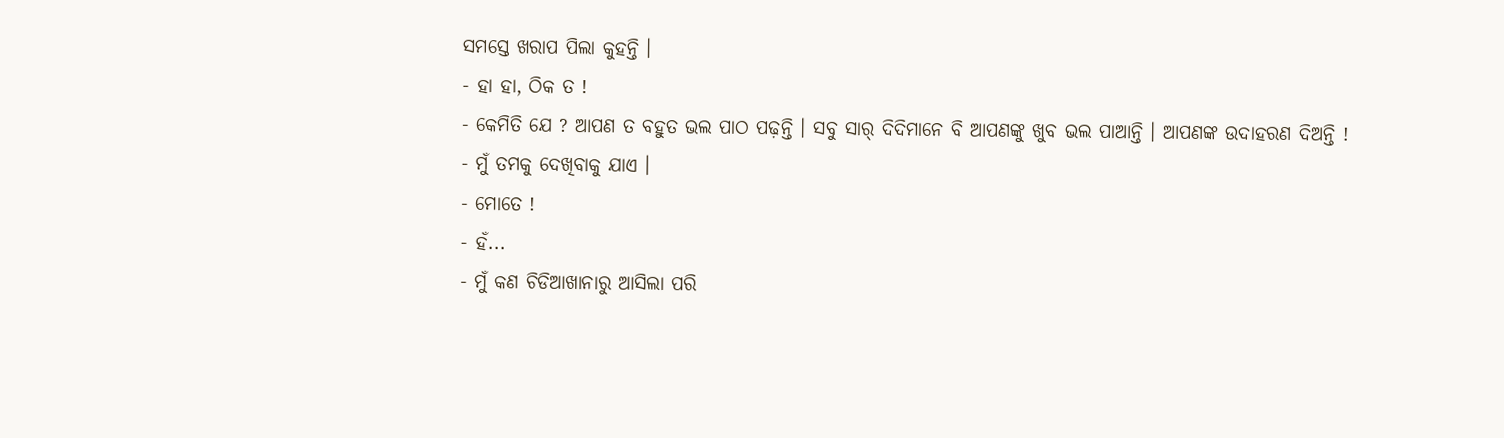ସମସ୍ତେ ଖରାପ ପିଲା କୁହନ୍ତି ।
- ହା ହା, ଠିକ ତ !
- କେମିତି ଯେ ? ଆପଣ ତ ବହୁତ ଭଲ ପାଠ ପଢ଼ନ୍ତି । ସବୁ ସାର୍ ଦିଦିମାନେ ବି ଆପଣଙ୍କୁ ଖୁବ ଭଲ ପାଆନ୍ତି । ଆପଣଙ୍କ ଉଦାହରଣ ଦିଅନ୍ତି !
- ମୁଁ ତମକୁ ଦେଖିବାକୁ ଯାଏ ।
- ମୋତେ !
- ହଁ...
- ମୁଁ କଣ ଚିଡିଆଖାନାରୁ ଆସିଲା ପରି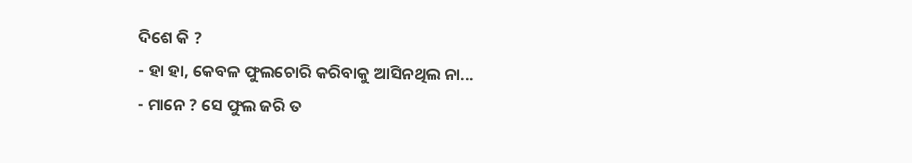ଦିଶେ କି ?
- ହା ହା, କେବଳ ଫୁଲଚୋରି କରିବାକୁ ଆସିନଥିଲ ନା...
- ମାନେ ? ସେ ଫୁଲ ଜରି ତ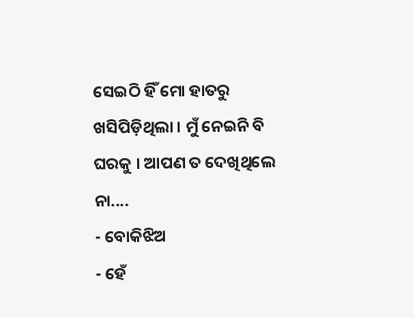ସେଇଠି ହିଁ ମୋ ହାତରୁ ଖସିପିଡ଼ିଥିଲା । ମୁଁ ନେଇନି ବି ଘରକୁ । ଆପଣ ତ ଦେଖିଥିଲେ ନା....
- ବୋକିଝିଅ
- ହେଁ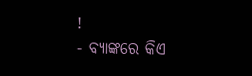!
- ବ୍ୟାଙ୍କରେ କିଏ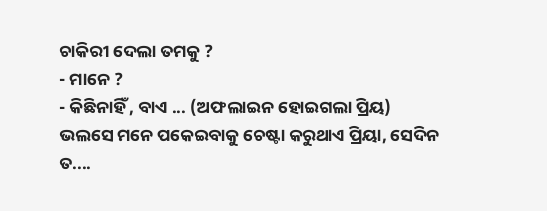ଚାକିରୀ ଦେଲା ତମକୁ ?
- ମାନେ ?
- କିଛିନାହିଁ , ବାଏ ... (ଅଫଲାଇନ ହୋଇଗଲା ପ୍ରିୟ)
ଭଲସେ ମନେ ପକେଇବାକୁ ଚେଷ୍ଟା କରୁଥାଏ ପ୍ରିୟା, ସେଦିନ ତ....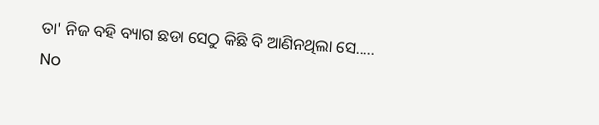ତା' ନିଜ ବହି ବ୍ୟାଗ ଛଡା ସେଠୁ କିଛି ବି ଆଣିନଥିଲା ସେ.....
No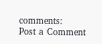comments:
Post a Comment